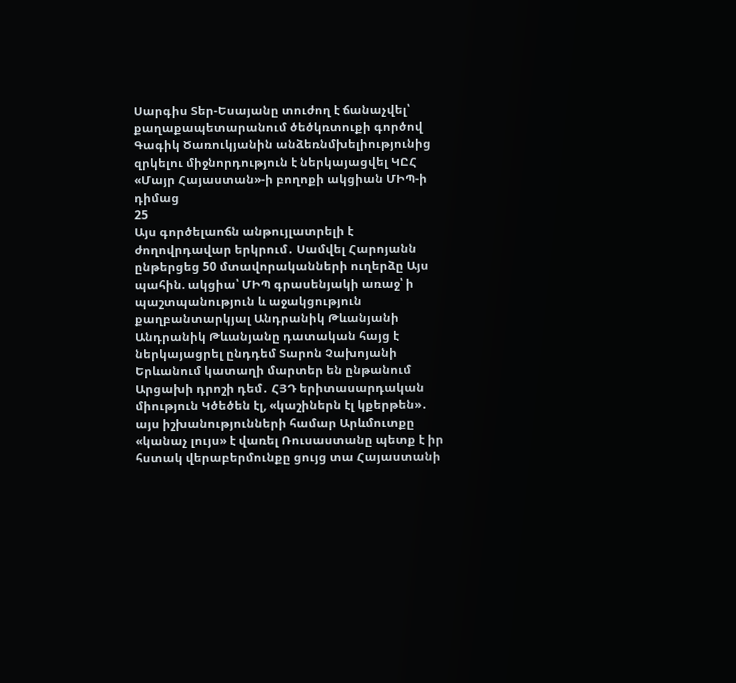Սարգիս Տեր-Եսայանը տուժող է ճանաչվել՝ քաղաքապետարանում ծեծկռտուքի գործով Գագիկ Ծառուկյանին անձեռնմխելիությունից զրկելու միջնորդություն է ներկայացվել ԿԸՀ «Մայր Հայաստան»-ի բողոքի ակցիան ՄԻՊ-ի դիմաց
25
Այս գործելաոճն անթույլատրելի է ժողովրդավար երկրում․ Սամվել Հարոյանն ընթերցեց 50 մտավորականների ուղերձը Այս պահին. ակցիա՝ ՄԻՊ գրասենյակի առաջ՝ ի պաշտպանություն և աջակցություն քաղբանտարկյալ Անդրանիկ Թևանյանի Անդրանիկ Թևանյանը դատական հայց է ներկայացրել ընդդեմ Տարոն Չախոյանի Երևանում կատաղի մարտեր են ընթանում Արցախի դրոշի դեմ․ ՀՅԴ երիտասարդական միություն Կծեծեն էլ, «կաշիներն էլ կքերթեն»․ այս իշխանությունների համար Արևմուտքը «կանաչ լույս» է վառել Ռուսաստանը պետք է իր հստակ վերաբերմունքը ցույց տա Հայաստանի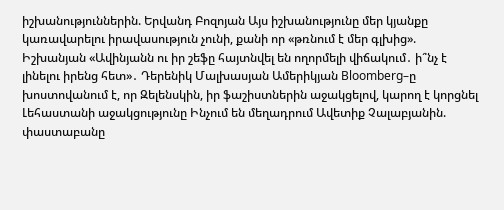իշխանություններին. Երվանդ Բոզոյան Այս իշխանությունը մեր կյանքը կառավարելու իրավասություն չունի, քանի որ «թռնում է մեր գլխից». Իշխանյան «Ավինյանն ու իր շեֆը հայտնվել են ողորմելի վիճակում․ ի՞նչ է լինելու իրենց հետ»․ Դերենիկ Մալխասյան Ամերիկյան Bloomberg–ը խոստովանում է, որ Զելենսկին, իր ֆաշիստներին աջակցելով, կարող է կորցնել Լեհաստանի աջակցությունը Ինչում են մեղադրում Ավետիք Չալաբյանին. փաստաբանը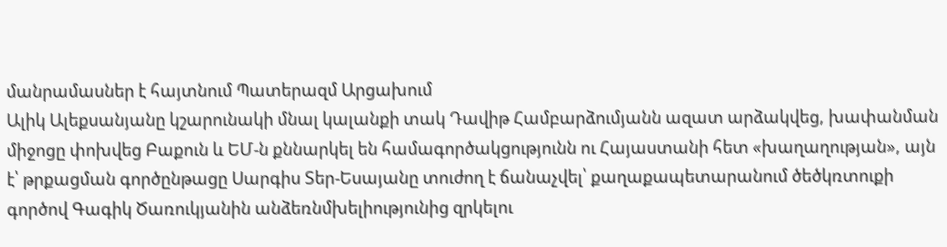մանրամասներ է հայտնում Պատերազմ Արցախում
Ալիկ Ալեքսանյանը կշարունակի մնալ կալանքի տակ Դավիթ Համբարձումյանն ազատ արձակվեց, խափանման միջոցը փոխվեց Բաքուն և ԵՄ-ն քննարկել են համագործակցությունն ու Հայաստանի հետ «խաղաղության», այն է՝ թրքացման գործընթացը Սարգիս Տեր-Եսայանը տուժող է ճանաչվել՝ քաղաքապետարանում ծեծկռտուքի գործով Գագիկ Ծառուկյանին անձեռնմխելիությունից զրկելու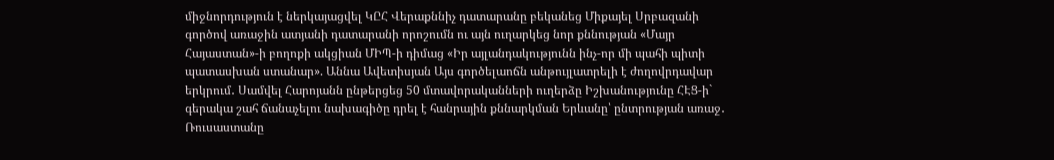միջնորդություն է ներկայացվել ԿԸՀ Վերաքննիչ դատարանը բեկանեց Միքայել Սրբազանի գործով առաջին ատյանի դատարանի որոշումն ու այն ուղարկեց նոր քննության «Մայր Հայաստան»-ի բողոքի ակցիան ՄԻՊ-ի դիմաց «Իր այլանդակությունն ինչ-որ մի պահի պիտի պատասխան ստանար». Աննա Ավետիսյան Այս գործելաոճն անթույլատրելի է ժողովրդավար երկրում․ Սամվել Հարոյանն ընթերցեց 50 մտավորականների ուղերձը Իշխանությունը ՀԷՑ-ի` գերակա շահ ճանաչելու նախագիծը դրել է հանրային քննարկման Երևանը՝ ընտրության առաջ․ Ռուսաստանը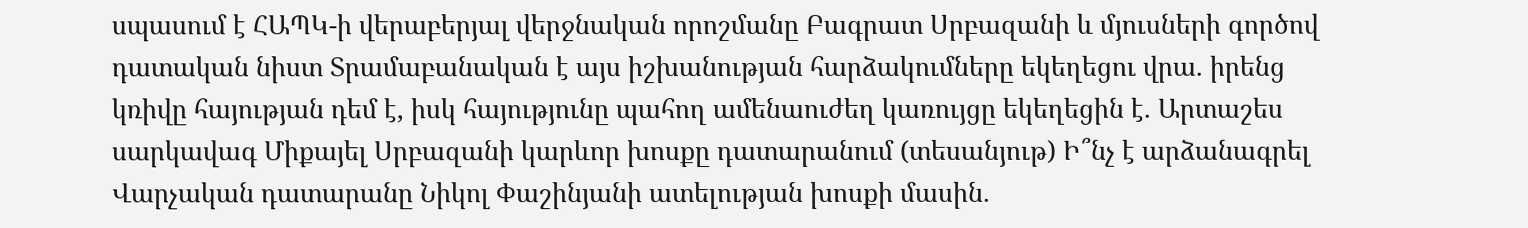սպասում է ՀԱՊԿ-ի վերաբերյալ վերջնական որոշմանը Բագրատ Սրբազանի և մյուսների գործով դատական նիստ Տրամաբանական է այս իշխանության հարձակումները եկեղեցու վրա. իրենց կռիվը հայության դեմ է, իսկ հայությունը պահող ամենաուժեղ կառույցը եկեղեցին է. Արտաշես սարկավագ Միքայել Սրբազանի կարևոր խոսքը դատարանում (տեսանյութ) Ի՞նչ է արձանագրել Վարչական դատարանը Նիկոլ Փաշինյանի ատելության խոսքի մասին.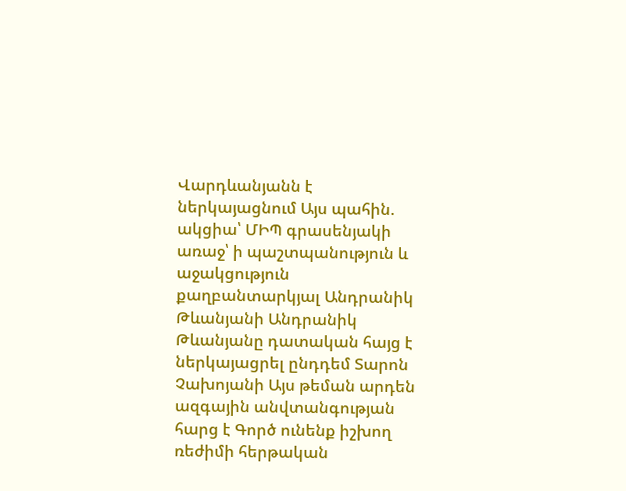Վարդևանյանն է ներկայացնում Այս պահին. ակցիա՝ ՄԻՊ գրասենյակի առաջ՝ ի պաշտպանություն և աջակցություն քաղբանտարկյալ Անդրանիկ Թևանյանի Անդրանիկ Թևանյանը դատական հայց է ներկայացրել ընդդեմ Տարոն Չախոյանի Այս թեման արդեն ազգային անվտանգության հարց է Գործ ունենք իշխող ռեժիմի հերթական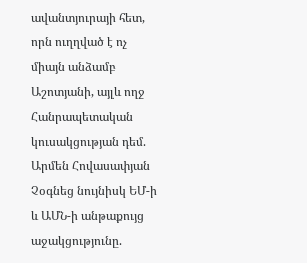ավանտյուրայի հետ, որն ուղղված է ոչ միայն անձամբ Աշոտյանի, այլև ողջ Հանրապետական կուսակցության դեմ. Արմեն Հովասափյան Չօգնեց նույնիսկ ԵՄ-ի և ԱՄՆ-ի անթաքույց աջակցությունը.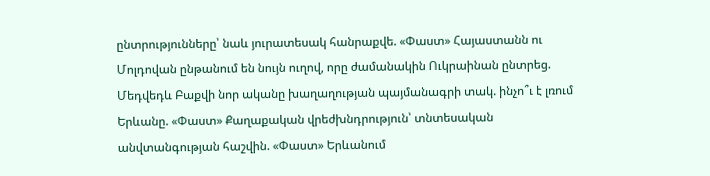ընտրությունները՝ նաև յուրատեսակ հանրաքվե. «Փաստ» Հայաստանն ու Մոլդովան ընթանում են նույն ուղով, որը ժամանակին Ուկրաինան ընտրեց. Մեդվեդև Բաքվի նոր ականը խաղաղության պայմանագրի տակ. ինչո՞ւ է լռում Երևանը. «Փաստ» Քաղաքական վրեժխնդրություն՝ տնտեսական անվտանգության հաշվին. «Փաստ» Երևանում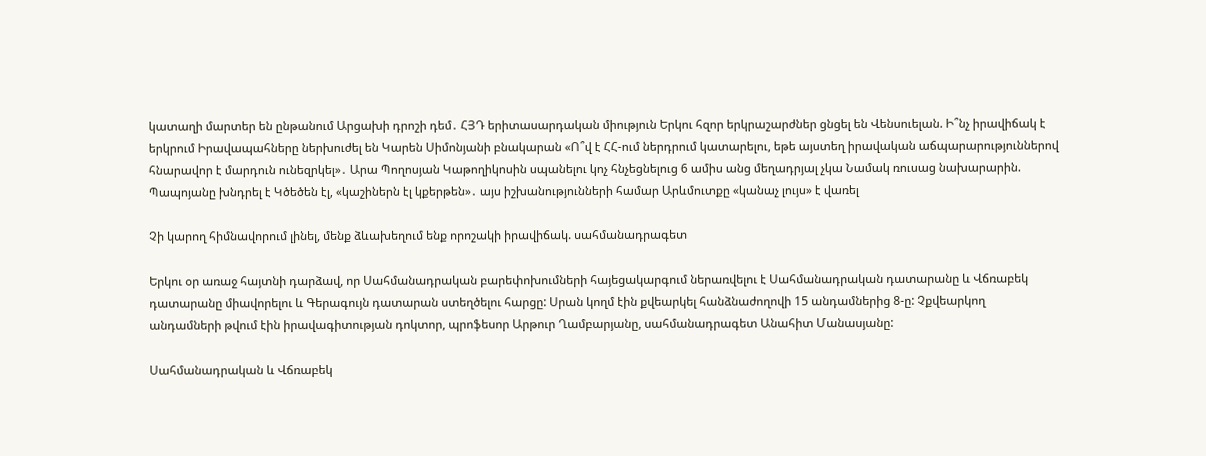կատաղի մարտեր են ընթանում Արցախի դրոշի դեմ․ ՀՅԴ երիտասարդական միություն Երկու հզոր երկրաշարժներ ցնցել են Վենսուելան. Ի՞նչ իրավիճակ է երկրում Իրավապահները ներխուժել են Կարեն Սիմոնյանի բնակարան «Ո՞վ է ՀՀ-ում ներդրում կատարելու, եթե այստեղ իրավական աճպարարություններով հնարավոր է մարդուն ունեզրկել»․ Արա Պողոսյան Կաթողիկոսին սպանելու կոչ հնչեցնելուց 6 ամիս անց մեղադրյալ չկա Նամակ ռուսաց նախարարին. Պապոյանը խնդրել է Կծեծեն էլ, «կաշիներն էլ կքերթեն»․ այս իշխանությունների համար Արևմուտքը «կանաչ լույս» է վառել

Չի կարող հիմնավորում լինել, մենք ձևախեղում ենք որոշակի իրավիճակ. սահմանադրագետ

Երկու օր առաջ հայտնի դարձավ, որ Սահմանադրական բարեփոխումների հայեցակարգում ներառվելու է Սահմանադրական դատարանը և Վճռաբեկ դատարանը միավորելու և Գերագույն դատարան ստեղծելու հարցը: Սրան կողմ էին քվեարկել հանձնաժողովի 15 անդամներից 8-ը: Չքվեարկող անդամների թվում էին իրավագիտության դոկտոր, պրոֆեսոր Արթուր Ղամբարյանը, սահմանադրագետ Անահիտ Մանասյանը:

Սահմանադրական և Վճռաբեկ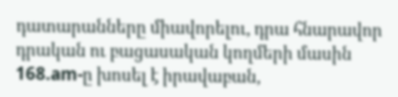դատարանները միավորելու, դրա հնարավոր դրական ու բացասական կողմերի մասին 168.am-ը խոսել է իրավաբան,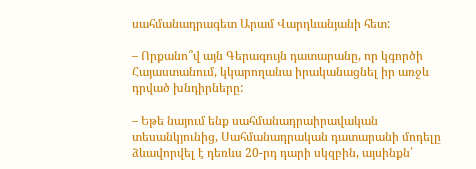սահմանադրագետ Արամ Վարդևանյանի հետ:

– Որքանո՞վ այն Գերագույն դատարանը, որ կգործի Հայաստանում, կկարողանա իրականացնել իր առջև դրված խնդիրները:

– Եթե նայում ենք սահմանադրաիրավական տեսանկյունից, Սահմանադրական դատարանի մոդելը ձևավորվել է դեռևս 20-րդ դարի սկզբին, այսինքն՝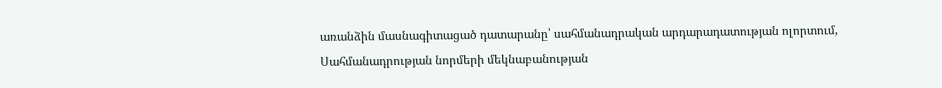առանձին մասնագիտացած դատարանը՝ սահմանադրական արդարադատության ոլորտում, Սահմանադրության նորմերի մեկնաբանության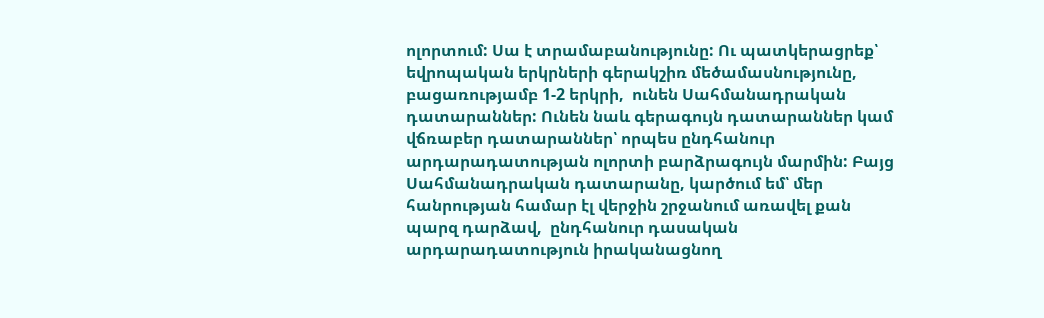ոլորտում: Սա է տրամաբանությունը: Ու պատկերացրեք՝ եվրոպական երկրների գերակշիռ մեծամասնությունը, բացառությամբ 1-2 երկրի,  ունեն Սահմանադրական դատարաններ: Ունեն նաև գերագույն դատարաններ կամ վճռաբեր դատարաններ՝ որպես ընդհանուր արդարադատության ոլորտի բարձրագույն մարմին: Բայց Սահմանադրական դատարանը, կարծում եմ՝ մեր հանրության համար էլ վերջին շրջանում առավել քան պարզ դարձավ,  ընդհանուր դասական արդարադատություն իրականացնող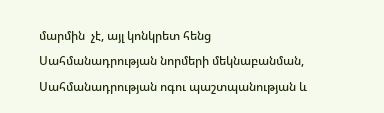մարմին  չէ, այլ կոնկրետ հենց  Սահմանադրության նորմերի մեկնաբանման, Սահմանադրության ոգու պաշտպանության և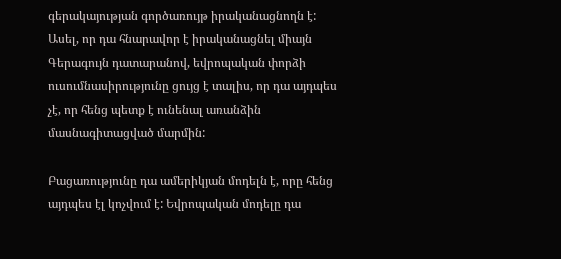գերակայության գործառույթ իրականացնողն է: Ասել, որ դա հնարավոր է իրականացնել միայն Գերագույն դատարանով, եվրոպական փորձի ուսումնասիրությունը ցույց է տալիս, որ դա այդպես չէ, որ հենց պետք է ունենալ առանձին մասնագիտացված մարմին:

Բացառությունը դա ամերիկյան մոդելն է, որը հենց այդպես էլ կոչվում է: Եվրոպական մոդելը դա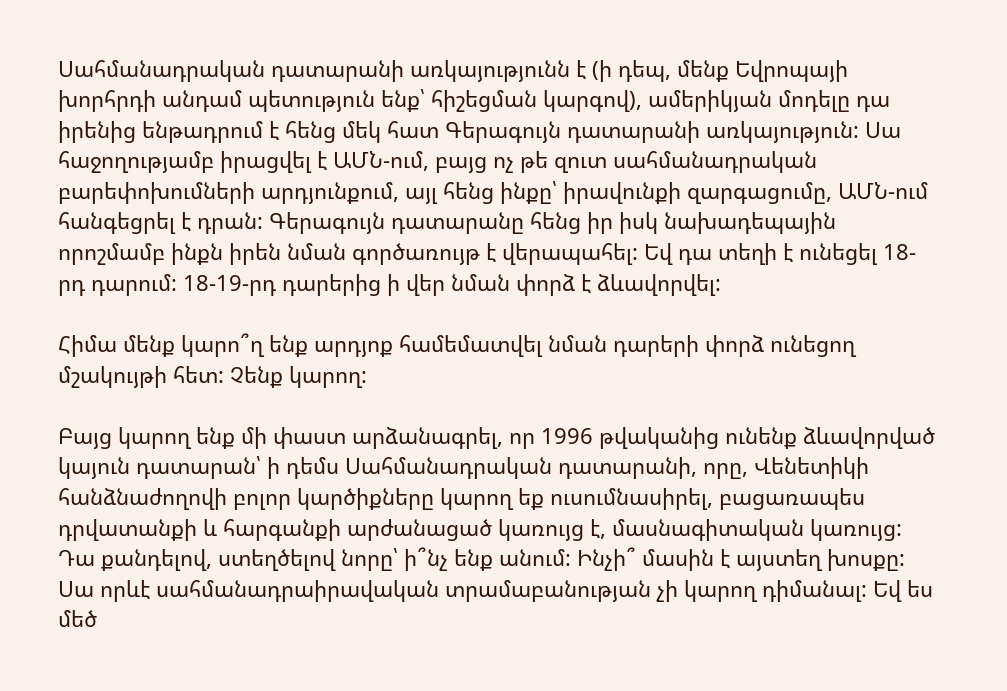Սահմանադրական դատարանի առկայությունն է (ի դեպ, մենք Եվրոպայի խորհրդի անդամ պետություն ենք՝ հիշեցման կարգով), ամերիկյան մոդելը դա իրենից ենթադրում է հենց մեկ հատ Գերագույն դատարանի առկայություն: Սա հաջողությամբ իրացվել է ԱՄՆ-ում, բայց ոչ թե զուտ սահմանադրական բարեփոխումների արդյունքում, այլ հենց ինքը՝ իրավունքի զարգացումը, ԱՄՆ-ում հանգեցրել է դրան: Գերագույն դատարանը հենց իր իսկ նախադեպային որոշմամբ ինքն իրեն նման գործառույթ է վերապահել: Եվ դա տեղի է ունեցել 18-րդ դարում: 18-19-րդ դարերից ի վեր նման փորձ է ձևավորվել:

Հիմա մենք կարո՞ղ ենք արդյոք համեմատվել նման դարերի փորձ ունեցող մշակույթի հետ: Չենք կարող:

Բայց կարող ենք մի փաստ արձանագրել, որ 1996 թվականից ունենք ձևավորված կայուն դատարան՝ ի դեմս Սահմանադրական դատարանի, որը, Վենետիկի հանձնաժողովի բոլոր կարծիքները կարող եք ուսումնասիրել, բացառապես դրվատանքի և հարգանքի արժանացած կառույց է, մասնագիտական կառույց: Դա քանդելով, ստեղծելով նորը՝ ի՞նչ ենք անում: Ինչի՞ մասին է այստեղ խոսքը: Սա որևէ սահմանադրաիրավական տրամաբանության չի կարող դիմանալ: Եվ ես մեծ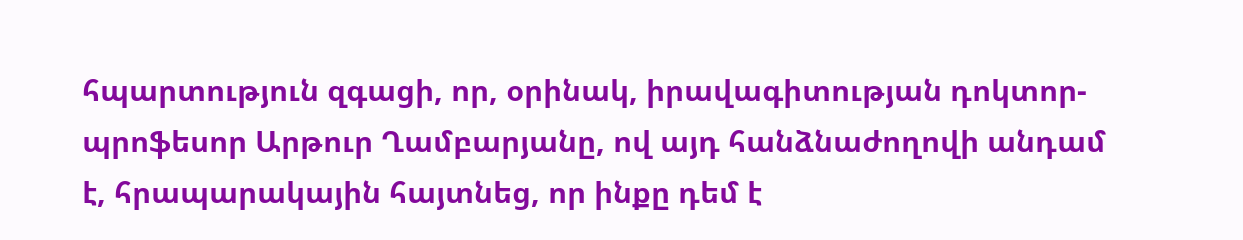հպարտություն զգացի, որ, օրինակ, իրավագիտության դոկտոր-պրոֆեսոր Արթուր Ղամբարյանը, ով այդ հանձնաժողովի անդամ է, հրապարակային հայտնեց, որ ինքը դեմ է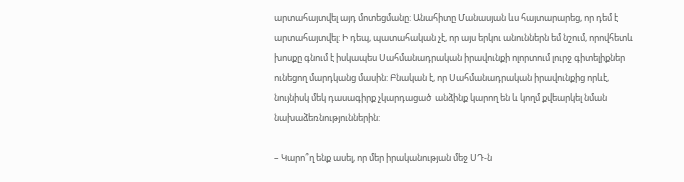արտահայտվել այդ մոտեցմանը: Անահիտը Մանասյան ևս հայտարարեց, որ դեմ է արտահայտվել: Ի դեպ, պատահական չէ, որ այս երկու անուններն եմ նշում, որովհետև խոսքը գնում է իսկապես Սահմանադրական իրավունքի ոլորտում լուրջ գիտելիքներ ունեցող մարդկանց մասին: Բնական է, որ Սահմանադրական իրավունքից որևէ, նույնիսկ մեկ դասագիրք չկարդացած  անձինք կարող են և կողմ քվեարկել նման նախաձեռնություններին:

– Կարո՞ղ ենք ասել, որ մեր իրականության մեջ ՍԴ-ն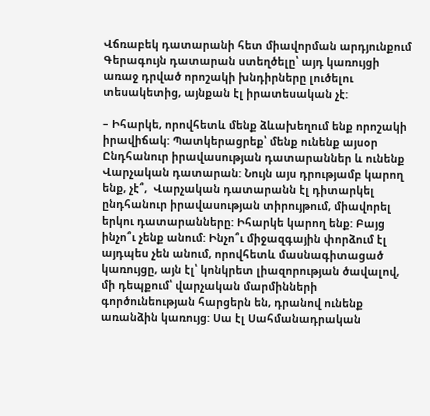Վճռաբեկ դատարանի հետ միավորման արդյունքում Գերագույն դատարան ստեղծելը՝ այդ կառույցի առաջ դրված որոշակի խնդիրները լուծելու տեսակետից, այնքան էլ իրատեսական չէ:

– Իհարկե, որովհետև մենք ձևախեղում ենք որոշակի իրավիճակ: Պատկերացրեք՝ մենք ունենք այսօր Ընդհանուր իրավասության դատարաններ և ունենք Վարչական դատարան: Նույն այս դրությամբ կարող ենք, չէ՞,  Վարչական դատարանն էլ դիտարկել ընդհանուր իրավասության տիրույթում, միավորել երկու դատարանները: Իհարկե կարող ենք: Բայց ինչո՞ւ չենք անում: Ինչո՞ւ միջազգային փորձում էլ այդպես չեն անում, որովհետև մասնագիտացած կառույցը, այն էլ՝ կոնկրետ լիազորության ծավալով, մի դեպքում՝ վարչական մարմինների գործունեության հարցերն են, դրանով ունենք առանձին կառույց: Սա էլ Սահմանադրական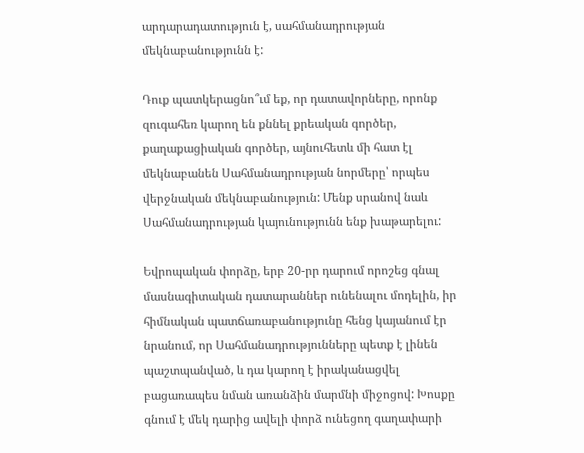արդարադատություն է, սահմանադրության մեկնաբանությունն է:

Դուք պատկերացնո՞ւմ եք, որ դատավորները, որոնք զուգահեռ կարող են քննել քրեական գործեր, քաղաքացիական գործեր, այնուհետև մի հատ էլ մեկնաբանեն Սահմանադրության նորմերը՝ որպես վերջնական մեկնաբանություն: Մենք սրանով նաև Սահմանադրության կայունությունն ենք խաթարելու:

Եվրոպական փորձը, երբ 20-րր դարում որոշեց գնալ մասնագիտական դատարաններ ունենալու մոդելին, իր հիմնական պատճառաբանությունը հենց կայանում էր նրանում, որ Սահմանադրությունները պետք է լինեն պաշտպանված, և դա կարող է իրականացվել բացառապես նման առանձին մարմնի միջոցով: Խոսքը գնում է մեկ դարից ավելի փորձ ունեցող գաղափարի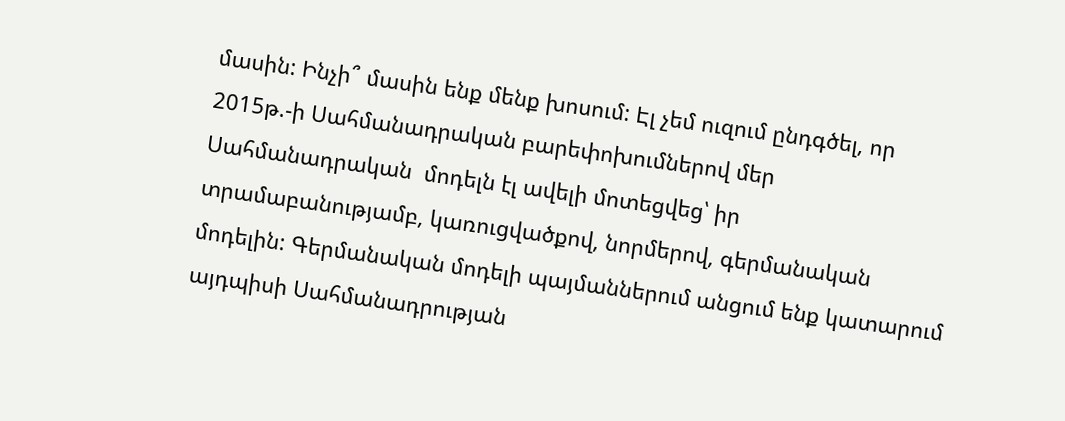մասին: Ինչի՞ մասին ենք մենք խոսում: Էլ չեմ ուզում ընդգծել, որ 2015թ.-ի Սահմանադրական բարեփոխումներով մեր Սահմանադրական  մոդելն էլ ավելի մոտեցվեց՝ իր տրամաբանությամբ, կառուցվածքով, նորմերով, գերմանական մոդելին: Գերմանական մոդելի պայմաններում անցում ենք կատարում այդպիսի Սահմանադրության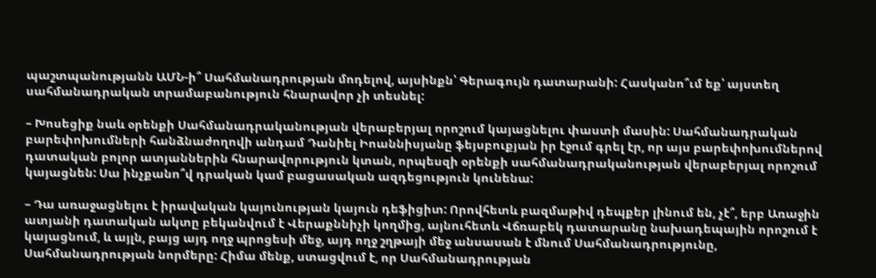պաշտպանությանն ԱՄՆ-ի՞ Սահմանադրության մոդելով, այսինքն՝ Գերագույն դատարանի: Հասկանո՞ւմ եք՝ այստեղ սահմանադրական տրամաբանություն հնարավոր չի տեսնել:

– Խոսեցիք նաև օրենքի Սահմանադրականության վերաբերյալ որոշում կայացնելու փաստի մասին: Սահմանադրական բարեփոխումների հանձնաժողովի անդամ Դանիել Իոաննիսյանը ֆեյսբուքյան իր էջում գրել էր, որ այս բարեփոխումներով դատական բոլոր ատյաններին հնարավորություն կտան, որպեսզի օրենքի սահմանադրականության վերաբերյալ որոշում կայացնեն: Սա ինչքանո՞վ դրական կամ բացասական ազդեցություն կունենա:

– Դա առաջացնելու է իրավական կայունության կայուն դեֆիցիտ: Որովհետև բազմաթիվ դեպքեր լինում են, չէ՞, երբ Առաջին ատյանի դատական ակտը բեկանվում է Վերաքննիչի կողմից, այնուհետև Վճռաբեկ դատարանը նախադեպային որոշում է կայացնում, և այլն, բայց այդ ողջ պրոցեսի մեջ, այդ ողջ շղթայի մեջ անսասան է մնում Սահմանադրությունը, Սահմանադրության նորմերը: Հիմա մենք, ստացվում է, որ Սահմանադրության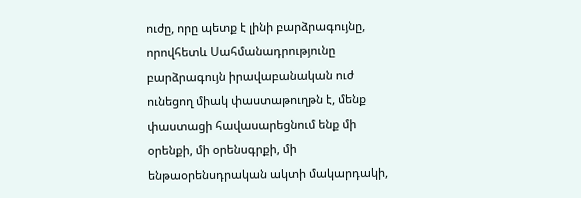ուժը, որը պետք է լինի բարձրագույնը, որովհետև Սահմանադրությունը բարձրագույն իրավաբանական ուժ ունեցող միակ փաստաթուղթն է, մենք փաստացի հավասարեցնում ենք մի օրենքի, մի օրենսգրքի, մի ենթաօրենսդրական ակտի մակարդակի,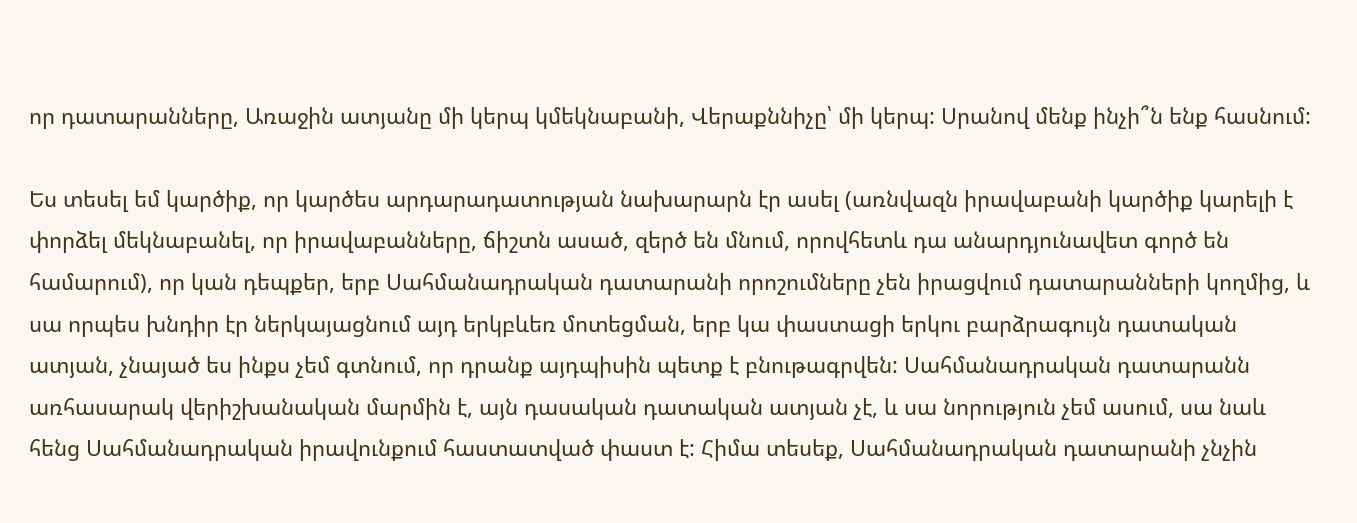որ դատարանները, Առաջին ատյանը մի կերպ կմեկնաբանի, Վերաքննիչը՝ մի կերպ: Սրանով մենք ինչի՞ն ենք հասնում:

Ես տեսել եմ կարծիք, որ կարծես արդարադատության նախարարն էր ասել (առնվազն իրավաբանի կարծիք կարելի է փորձել մեկնաբանել, որ իրավաբանները, ճիշտն ասած, զերծ են մնում, որովհետև դա անարդյունավետ գործ են համարում), որ կան դեպքեր, երբ Սահմանադրական դատարանի որոշումները չեն իրացվում դատարանների կողմից, և սա որպես խնդիր էր ներկայացնում այդ երկբևեռ մոտեցման, երբ կա փաստացի երկու բարձրագույն դատական ատյան, չնայած ես ինքս չեմ գտնում, որ դրանք այդպիսին պետք է բնութագրվեն: Սահմանադրական դատարանն առհասարակ վերիշխանական մարմին է, այն դասական դատական ատյան չէ, և սա նորություն չեմ ասում, սա նաև հենց Սահմանադրական իրավունքում հաստատված փաստ է: Հիմա տեսեք, Սահմանադրական դատարանի չնչին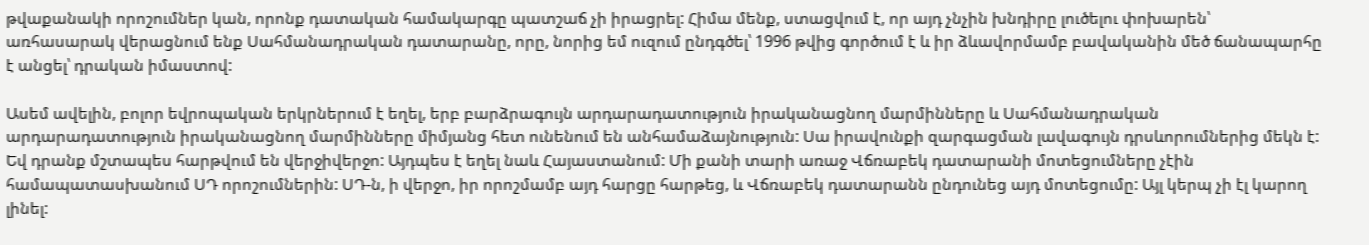թվաքանակի որոշումներ կան, որոնք դատական համակարգը պատշաճ չի իրացրել: Հիմա մենք, ստացվում է, որ այդ չնչին խնդիրը լուծելու փոխարեն՝ առհասարակ վերացնում ենք Սահմանադրական դատարանը, որը, նորից եմ ուզում ընդգծել՝ 1996 թվից գործում է և իր ձևավորմամբ բավականին մեծ ճանապարհը է անցել՝ դրական իմաստով:

Ասեմ ավելին, բոլոր եվրոպական երկրներում է եղել, երբ բարձրագույն արդարադատություն իրականացնող մարմինները և Սահմանադրական արդարադատություն իրականացնող մարմինները միմյանց հետ ունենում են անհամաձայնություն: Սա իրավունքի զարգացման լավագույն դրսևորումներից մեկն է: Եվ դրանք մշտապես հարթվում են վերջիվերջո: Այդպես է եղել նաև Հայաստանում: Մի քանի տարի առաջ Վճռաբեկ դատարանի մոտեցումները չէին համապատասխանում ՍԴ որոշումներին: ՍԴ-ն, ի վերջո, իր որոշմամբ այդ հարցը հարթեց, և Վճռաբեկ դատարանն ընդունեց այդ մոտեցումը: Այլ կերպ չի էլ կարող լինել: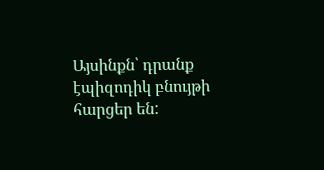Այսինքն՝ դրանք էպիզոդիկ բնույթի հարցեր են: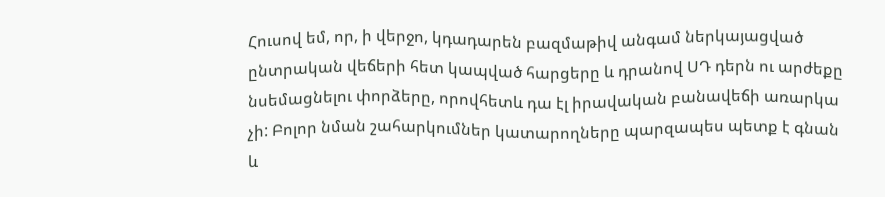Հուսով եմ, որ, ի վերջո, կդադարեն բազմաթիվ անգամ ներկայացված ընտրական վեճերի հետ կապված հարցերը և դրանով ՍԴ դերն ու արժեքը նսեմացնելու փորձերը, որովհետև դա էլ իրավական բանավեճի առարկա չի: Բոլոր նման շահարկումներ կատարողները պարզապես պետք է գնան և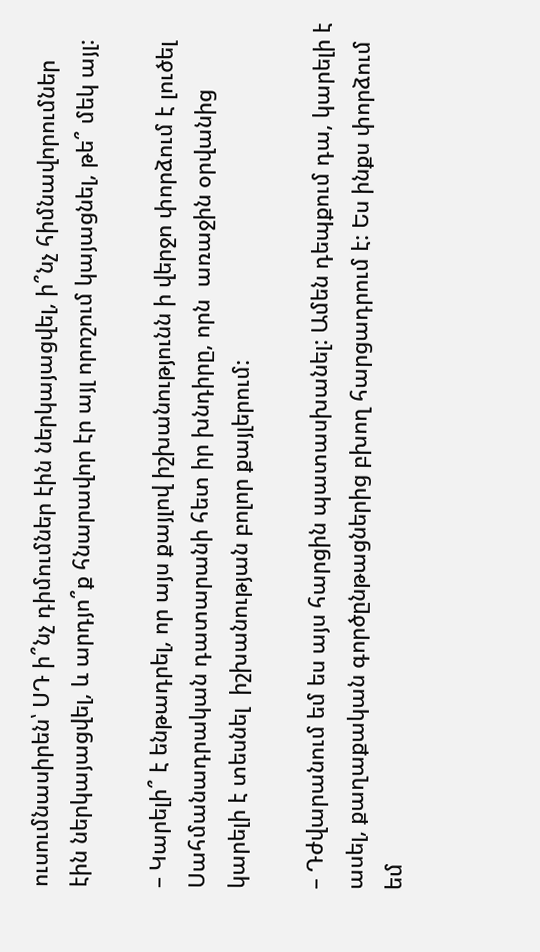ուսումնասիրեն՝ ՍԴ ի՞նչ դիմումներ էին ներկայացվել, ի՞նչ հիմնավորումներ էին ներկայացվել, և արդյո՞ք հնարավոր էր այլ որոշում կայացնել, թե՞ մեկ այլ:

– Կարելի՞ է ենթադրել, որ այս քայլով իշխանությունն ի վերջո փորձում է լուծել Սահմանադրական դատարանի հետ իր խնդիրը, որն  առաջին օրվանից կարելի է տեսնել  իշխանության բոլոր քայլերում:

– Դժվարանում եմ ես այս հարցին պատասխանել: Ամեն դեպքում դա, կարելի է  ասել, քաղաքական գործընթացներից բխող հարցադրում է: Ես ինքս փորձում եմ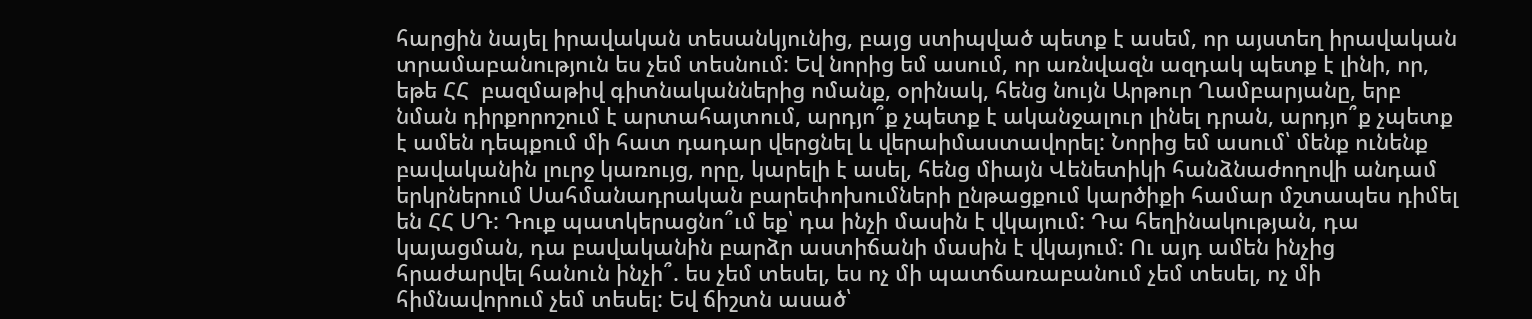հարցին նայել իրավական տեսանկյունից, բայց ստիպված պետք է ասեմ, որ այստեղ իրավական տրամաբանություն ես չեմ տեսնում: Եվ նորից եմ ասում, որ առնվազն ազդակ պետք է լինի, որ, եթե ՀՀ  բազմաթիվ գիտնականներից ոմանք, օրինակ, հենց նույն Արթուր Ղամբարյանը, երբ նման դիրքորոշում է արտահայտում, արդյո՞ք չպետք է ականջալուր լինել դրան, արդյո՞ք չպետք է ամեն դեպքում մի հատ դադար վերցնել և վերաիմաստավորել: Նորից եմ ասում՝ մենք ունենք բավականին լուրջ կառույց, որը, կարելի է ասել, հենց միայն Վենետիկի հանձնաժողովի անդամ երկրներում Սահմանադրական բարեփոխումների ընթացքում կարծիքի համար մշտապես դիմել են ՀՀ ՍԴ: Դուք պատկերացնո՞ւմ եք՝ դա ինչի մասին է վկայում: Դա հեղինակության, դա կայացման, դա բավականին բարձր աստիճանի մասին է վկայում: Ու այդ ամեն ինչից հրաժարվել հանուն ինչի՞. ես չեմ տեսել, ես ոչ մի պատճառաբանում չեմ տեսել, ոչ մի հիմնավորում չեմ տեսել: Եվ ճիշտն ասած՝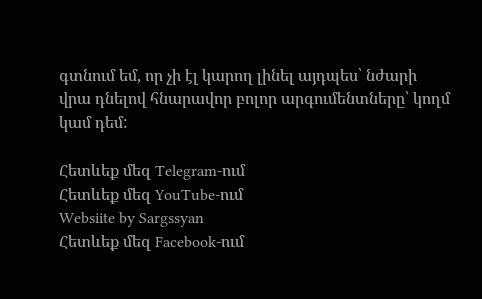գտնում եմ, որ չի էլ կարող լինել այդպես՝ նժարի վրա դնելով հնարավոր բոլոր արգումենտները՝ կողմ կամ դեմ:

Հետևեք մեզ Telegram-ում
Հետևեք մեզ YouTube-ում
Websiite by Sargssyan
Հետևեք մեզ Facebook-ում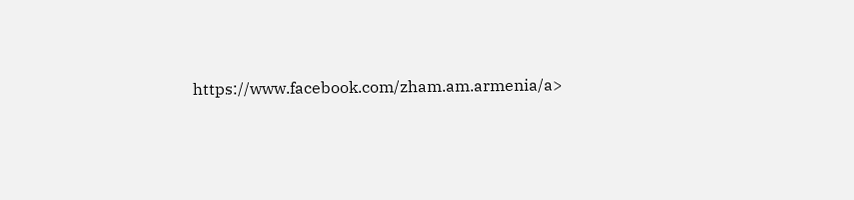https://www.facebook.com/zham.am.armenia/a>